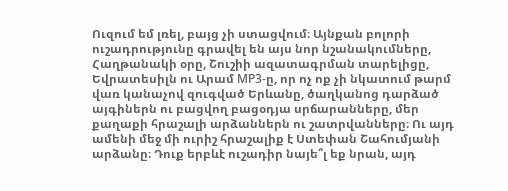Ուզում եմ լռել, բայց չի ստացվում։ Այնքան բոլորի ուշադրությունը գրավել են այս նոր նշանակումները, Հաղթանակի օրը, Շուշիի ազատագրման տարելիցը, Եվրատեսիլն ու Արամ МP3-ը, որ ոչ ոք չի նկատում թարմ վառ կանաչով զուգված Երևանը, ծաղկանոց դարձած այգիներն ու բացվող բացօդյա սրճարանները, մեր քաղաքի հրաշալի արձաններն ու շատրվանները։ Ու այդ ամենի մեջ մի ուրիշ հրաշալիք է Ստեփան Շահումյանի արձանը։ Դուք երբևէ ուշադիր նայե՞լ եք նրան, այդ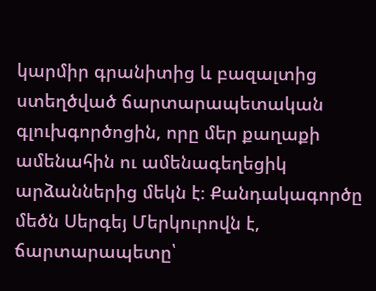կարմիր գրանիտից և բազալտից ստեղծված ճարտարապետական գլուխգործոցին, որը մեր քաղաքի ամենահին ու ամենագեղեցիկ արձաններից մեկն է։ Քանդակագործը մեծն Սերգեյ Մերկուրովն է, ճարտարապետը՝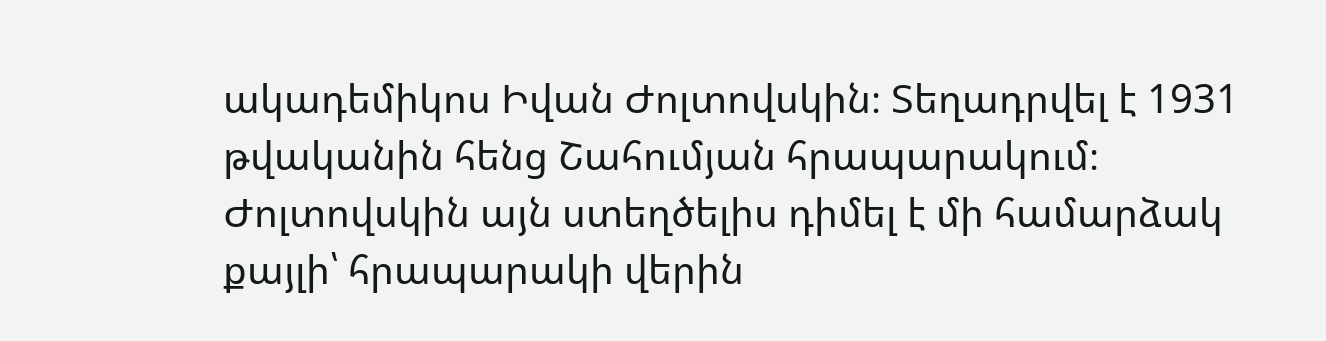ակադեմիկոս Իվան Ժոլտովսկին։ Տեղադրվել է 1931 թվականին հենց Շահումյան հրապարակում։ Ժոլտովսկին այն ստեղծելիս դիմել է մի համարձակ քայլի՝ հրապարակի վերին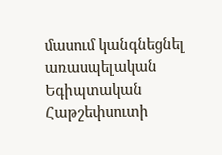մասում կանգնեցնել առասպելական Եգիպտական Հաթշեփսուտի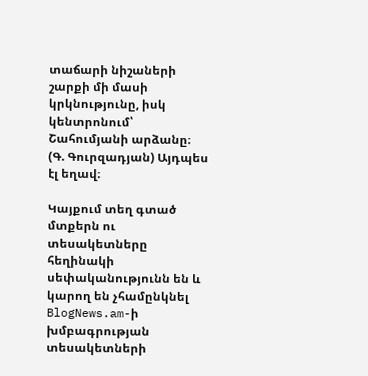տաճարի նիշաների շարքի մի մասի կրկնությունը, իսկ կենտրոնում՝ Շահումյանի արձանը։ (Գ. Գուրզադյան) Այդպես էլ եղավ։

Կայքում տեղ գտած մտքերն ու տեսակետները հեղինակի սեփականությունն են և կարող են չհամընկնել BlogNews.am-ի խմբագրության տեսակետների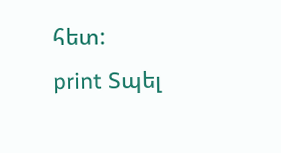հետ:
print Տպել